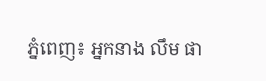ភ្នំពេញ៖ អ្នកនាង លឹម ផា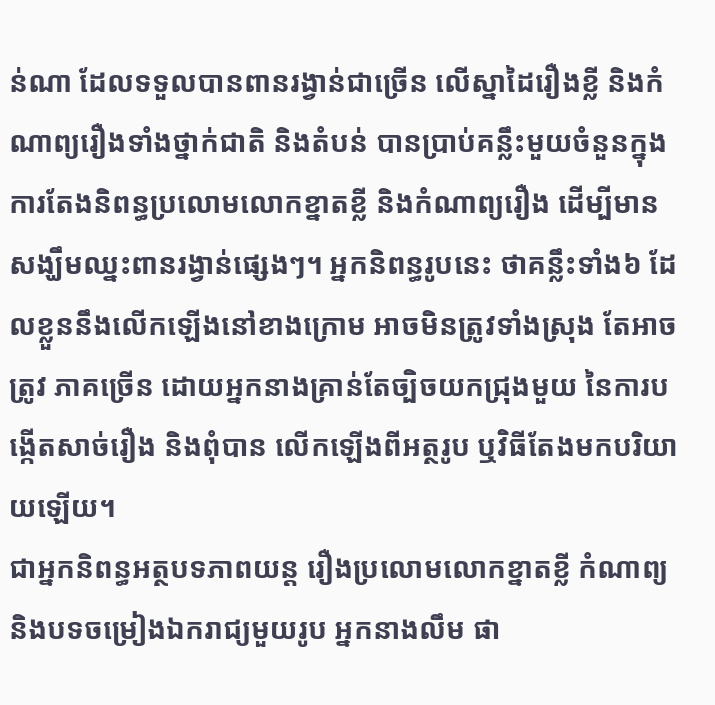ន់ណា ដែលទទួលបានពានរង្វាន់ជាច្រើន លើស្នាដៃរឿងខ្លី និងកំណាព្យរឿងទាំងថ្នាក់ជាតិ និងតំបន់ បានប្រាប់គន្លឹះមួយចំនួនក្នុងការតែងនិពន្ធប្រលោមលោកខ្នាតខ្លី និងកំណាព្យរឿង ដើម្បីមានសង្ឃឹមឈ្នះពានរង្វាន់ផ្សេងៗ។ អ្នកនិពន្ធរូបនេះ ថាគន្លឹះទាំង៦ ដែលខ្លួននឹងលើកឡើងនៅខាងក្រោម អាចមិនត្រូវទាំងស្រុង តែអាចត្រូវ ភាគច្រើន ដោយអ្នកនាងគ្រាន់តែច្បិចយកជ្រុងមួយ នៃការបង្កើតសាច់រឿង និងពុំបាន លើកឡើងពីអត្ថរូប ឬវិធីតែងមកបរិយាយឡើយ។
ជាអ្នកនិពន្ធអត្ថបទភាពយន្ត រឿងប្រលោមលោកខ្នាតខ្លី កំណាព្យ និងបទចម្រៀងឯករាជ្យមួយរូប អ្នកនាងលឹម ផា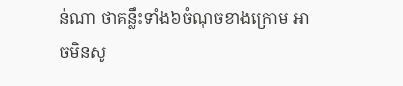ន់ណា ថាគន្លឹះទាំង៦ចំណុចខាងក្រោម អាចមិនសូ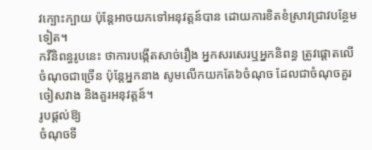វក្បោះក្បាយ ប៉ុន្តែអាចយកទៅអនុវត្តន៍បាន ដោយការខិតខំស្រាវជ្រាវបន្ថែមទៀត។
កវីនិពន្ធរូបនេះ ថាការបង្កើតសាច់រឿង អ្នកសរសេរឬអ្នកនិពន្ធ ត្រូវផ្ដោតលើចំណុចជាច្រើន ប៉ុន្តែអ្នកនាង សូមលើកយកតែ៦ចំណុច ដែលជាចំណុចគួរចៀសវាង និងគួរអនុវត្តន៍។
រូបផ្ដល់ឱ្យ
ចំណុចទី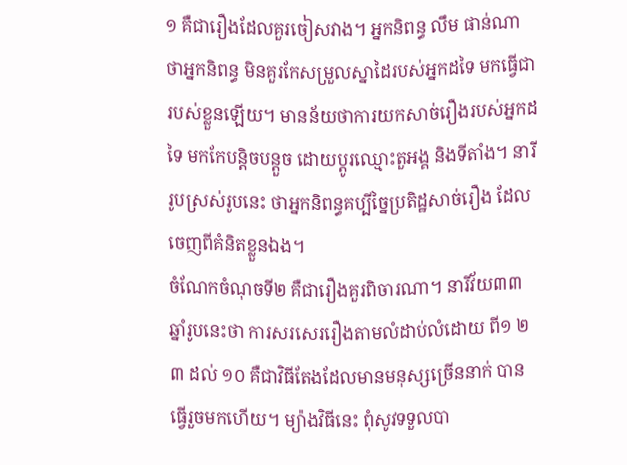១ គឺជារឿងដែលគួរចៀសវាង។ អ្នកនិពន្ធ លឹម ផាន់ណា ថាអ្នកនិពន្ធ មិនគួរកែសម្រួលស្នាដៃរបស់អ្នកដទៃ មកធ្វើជារបស់ខ្លួនឡើយ។ មានន័យថាការយកសាច់រឿងរបស់អ្នកដទៃ មកកែបន្តិចបន្តួច ដោយប្ដូរឈ្មោះតួអង្គ និងទីតាំង។ នារីរូបស្រស់រូបនេះ ថាអ្នកនិពន្ធគប្បីច្នៃប្រតិដ្ឋសាច់រឿង ដែលចេញពីគំនិតខ្លួនឯង។
ចំណែកចំណុចទី២ គឺជារឿងគួរពិចារណា។ នារីវ័យ៣៣ឆ្នាំរូបនេះថា ការសរសេររឿងតាមលំដាប់លំដោយ ពី១ ២ ៣ ដល់ ១០ គឺជាវិធីតែងដែលមានមនុស្សច្រើននាក់ បានធ្វើរួចមកហើយ។ ម្យ៉ាងវិធីនេះ ពុំសូវទទួលបា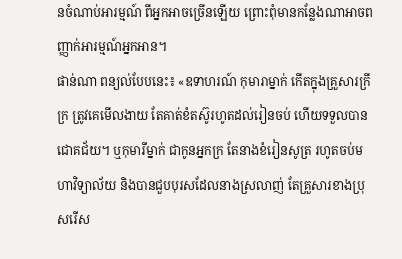នចំណាប់អារម្មណ៍ ពីអ្នកអាចច្រើនឡើយ ព្រោះពុំមានកន្លែងណាអាចពញ្ញាក់អារម្មណ៍អ្នកអាន។
ផាន់ណា ពន្យល់បែបនេះ៖ «ឧទាហរណ៍ កុមារាម្នាក់ កើតក្នុងគ្រួសារក្រីក្រ ត្រូវគេមើលងាយ តែគាត់ខំតស៊ូរហូតដល់រៀនចប់ ហើយទទួលបានជោគជ័យ។ ឬកុមារីម្នាក់ ជាកូនអ្នកក្រ តែនាងខំរៀនសូត្រ រហូតចប់មហាវិទ្យាល័យ និងបានជួបបុរសដែលនាងស្រលាញ់ តែគ្រួសារខាងប្រុសរើស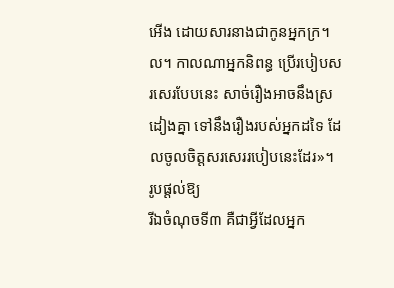អើង ដោយសារនាងជាកូនអ្នកក្រ។ល។ កាលណាអ្នកនិពន្ធ ប្រើរបៀបសរសេរបែបនេះ សាច់រឿងអាចនឹងស្រដៀងគ្នា ទៅនឹងរឿងរបស់អ្នកដទៃ ដែលចូលចិត្តសរសេររបៀបនេះដែរ»។
រូបផ្ដល់ឱ្យ
រីឯចំណុចទី៣ គឺជាអ្វីដែលអ្នក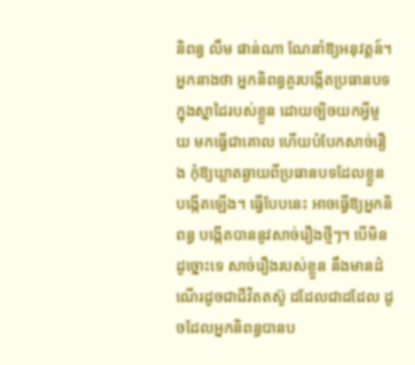និពន្ធ លឹម ផាន់ណា ណែនាំឱ្យអនុវត្តន៍។ អ្នកនាងថា អ្នកនិពន្ធគួរបង្កើតប្រធានបទ ក្នុងស្នាដៃរបស់ខ្លួន ដោយច្បិចយកអ្វីមួយ មកធ្វើជាគោល ហើយបំបែកសាច់រឿង កុំឱ្យឃ្លាតឆ្ងាយពីប្រធានបទដែលខ្លួនបង្កើតឡើង។ ធ្វើបែបនេះ អាចធ្វើឱ្យអ្នកនិពន្ធ បង្កើតបាននូវសាច់រឿងថ្មីៗ។ បើមិនដូច្នោះទេ សាច់រឿងរបស់ខ្លួន នឹងមានដំណើរដូចជាជីវិតតស៊ូ ដដែលជាដដែល ដូចដែលអ្នកនិពន្ធបានប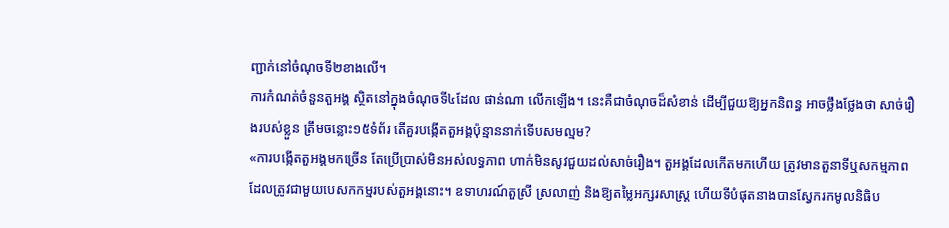ញ្ជាក់នៅចំណុចទី២ខាងលើ។
ការកំណត់ចំនួនតួអង្គ ស្ថិតនៅក្នុងចំណុចទី៤ដែល ផាន់ណា លើកឡើង។ នេះគឺជាចំណុចដ៏សំខាន់ ដើម្បីជួយឱ្យអ្នកនិពន្ធ អាចថ្លឹងថ្លែងថា សាច់រឿងរបស់ខ្លួន ត្រឹមចន្លោះ១៥ទំព័រ តើគួរបង្កើតតួអង្គប៉ុន្មាននាក់ទើបសមល្មម?
«ការបង្កើតតួអង្គមកច្រើន តែប្រើប្រាស់មិនអស់លទ្ធភាព ហាក់មិនសូវជួយដល់សាច់រឿង។ តួអង្គដែលកើតមកហើយ ត្រូវមានតួនាទីឬសកម្មភាព ដែលត្រូវជាមួយបេសកកម្មរបស់តួអង្គនោះ។ ឧទាហរណ៍តួស្រី ស្រលាញ់ និងឱ្យតម្លៃអក្សរសាស្ដ្រ ហើយទីបំផុតនាងបានស្វែករកមូលនិធិប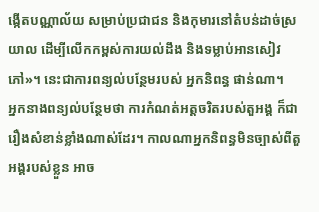ង្កើតបណ្ណាល័យ សម្រាប់ប្រជាជន និងកុមារនៅតំបន់ដាច់ស្រយាល ដើម្បីលើកកម្ពស់ការយល់ដឹង និងទម្លាប់អានសៀវភៅ»។ នេះជាការពន្យល់បន្ថែមរបស់ អ្នកនិពន្ធ ផាន់ណា។
អ្នកនាងពន្យល់បន្ថែមថា ការកំណត់អត្តចរិតរបស់តួអង្គ ក៏ជារឿងសំខាន់ខ្លាំងណាស់ដែរ។ កាលណាអ្នកនិពន្ធមិនច្បាស់ពីតួអង្គរបស់ខ្លួន អាច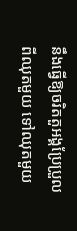នឹងធ្វើឱ្យចរិតតួអង្គប្រែប្រួល ពីឈុតមួយ ទៅឈុតមួយ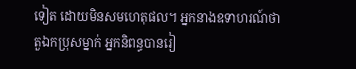ទៀត ដោយមិនសមហេតុផល។ អ្នកនាងឧទាហរណ៍ថា តួឯកប្រុសម្នាក់ អ្នកនិពន្ធបានរៀ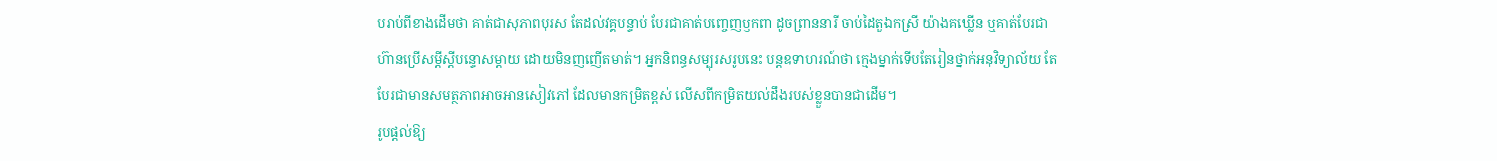បរាប់ពីខាងដើមថា គាត់ជាសុភាពបុរស តែដល់វគ្គបន្ទាប់ បែរជាគាត់បញ្ចេញឫកពា ដូចព្រាននារី ចាប់ដៃតួឯកស្រី យ៉ាងគឃ្លើន ឬគាត់បែរជាហ៊ានប្រើសម្ដីស្ដីបន្ទោសម្ដាយ ដោយមិនញញើតមាត់។ អ្នកនិពន្ធសម្បុរសរូបនេះ បន្តឧទាហរណ៍ថា ក្មេងម្នាក់ទើបតែរៀនថ្នាក់អនុវិទ្យាល័យ តែបែរជាមានសមត្ថភាពអាចអានសៀវភៅ ដែលមានកម្រិតខ្ពស់ លើសពីកម្រិតយល់ដឹងរបស់ខ្លួនបានជាដើម។
រូបផ្ដល់ឱ្យ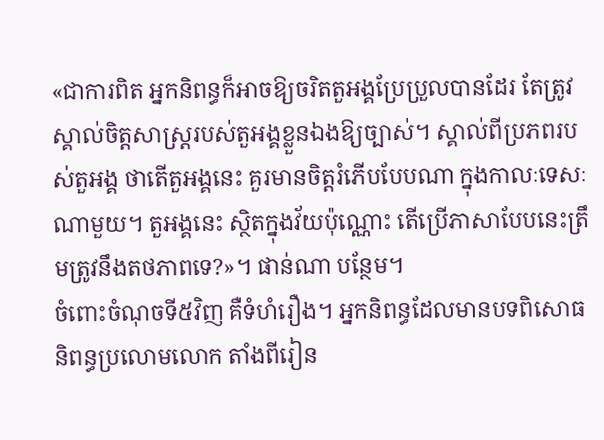«ជាការពិត អ្នកនិពន្ធក៏អាចឱ្យចរិតតួអង្គប្រែប្រួលបានដែរ តែត្រូវស្គាល់ចិត្តសាស្ដ្ររបស់តួអង្គខ្លួនឯងឱ្យច្បាស់។ ស្គាល់ពីប្រភពរបស់តួអង្គ ថាតើតួអង្គនេះ គួរមានចិត្តរំភើបបែបណា ក្នុងកាលៈទេសៈណាមួយ។ តួអង្គនេះ ស្ថិតក្នុងវ័យប៉ុណ្ណោះ តើប្រើភាសាបែបនេះត្រឹមត្រូវនឹងតថភាពទេ?»។ ផាន់ណា បន្ថែម។
ចំពោះចំណុចទី៥វិញ គឺទំហំរឿង។ អ្នកនិពន្ធដែលមានបទពិសោធ និពន្ធប្រលោមលោក តាំងពីរៀន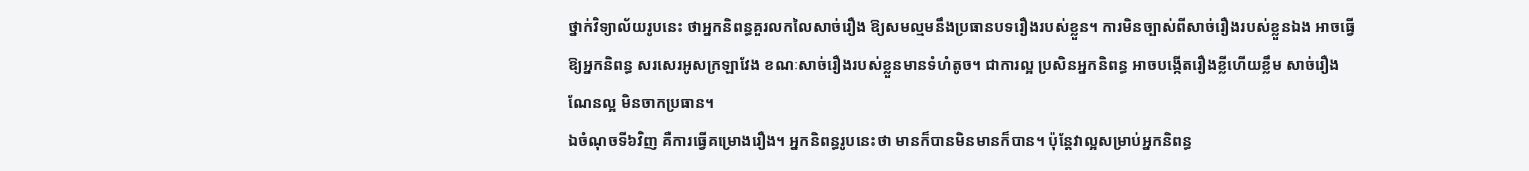ថ្នាក់វិទ្យាល័យរូបនេះ ថាអ្នកនិពន្ធគួរលកលៃសាច់រឿង ឱ្យសមល្មមនឹងប្រធានបទរឿងរបស់ខ្លួន។ ការមិនច្បាស់ពីសាច់រឿងរបស់ខ្លួនឯង អាចធ្វើឱ្យអ្នកនិពន្ធ សរសេរអូសក្រឡាវែង ខណៈសាច់រឿងរបស់ខ្លួនមានទំហំតូច។ ជាការល្អ ប្រសិនអ្នកនិពន្ធ អាចបង្កើតរឿងខ្លីហើយខ្លឹម សាច់រឿងណែនល្អ មិនចាកប្រធាន។
ឯចំណុចទី៦វិញ គឺការធ្វើគម្រោងរឿង។ អ្នកនិពន្ធរូបនេះថា មានក៏បានមិនមានក៏បាន។ ប៉ុន្តែវាល្អសម្រាប់អ្នកនិពន្ធ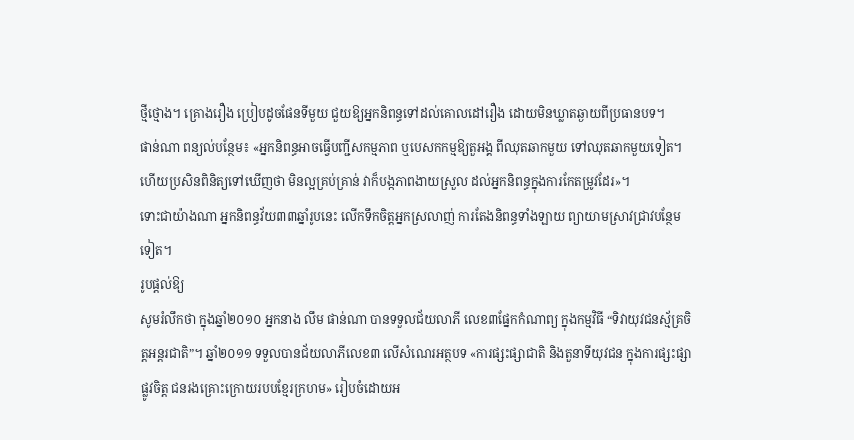ថ្មីថ្មោង។ គ្រោងរឿង ប្រៀបដូចផែនទីមួយ ជួយឱ្យអ្នកនិពន្ធទៅដល់គោលដៅរឿង ដោយមិនឃ្លាតឆ្ងាយពីប្រធានបទ។
ផាន់ណា ពន្យល់បន្ថែម៖ «អ្នកនិពន្ធអាចធ្វើបញ្ជីសកម្មភាព ឬបេសកកម្មឱ្យតួអង្គ ពីឈុតឆាកមួយ ទៅឈុតឆាកមួយទៀត។ ហើយប្រសិនពិនិត្យទៅឃើញថា មិនល្អគ្រប់គ្រាន់ វាក៏បង្កភាពងាយស្រួល ដល់អ្នកនិពន្ធក្នុងការកែតម្រូវដែរ»។
ទោះជាយ៉ាងណា អ្នកនិពន្ធវ័យ៣៣ឆ្នាំរូបនេះ លើកទឹកចិត្តអ្នកស្រលាញ់ ការតែងនិពន្ធទាំងឡាយ ព្យាយាមស្រាវជ្រាវបន្ថែមទៀត។
រូបផ្ដល់ឱ្យ
សូមរំលឹកថា ក្នុងឆ្នាំ២០១០ អ្នកនាង លឹម ផាន់ណា បានទទួលជ័យលាភី លេខ៣ផ្នែកកំណាព្យ ក្នុងកម្មវិធី “ទិវាយុវជនស្ម័គ្រចិត្តអន្តរជាតិ”។ ឆ្នាំ២០១១ ទទួលបានជ័យលាភីលេខ៣ លើសំណេរអត្ថបទ «ការផ្សះផ្សាជាតិ និងតួនាទីយុវជន ក្នុងការផ្សះផ្សាផ្លូវចិត្ត ជនរងគ្រោះក្រោយរបបខ្មែរក្រហម» រៀបចំដោយអ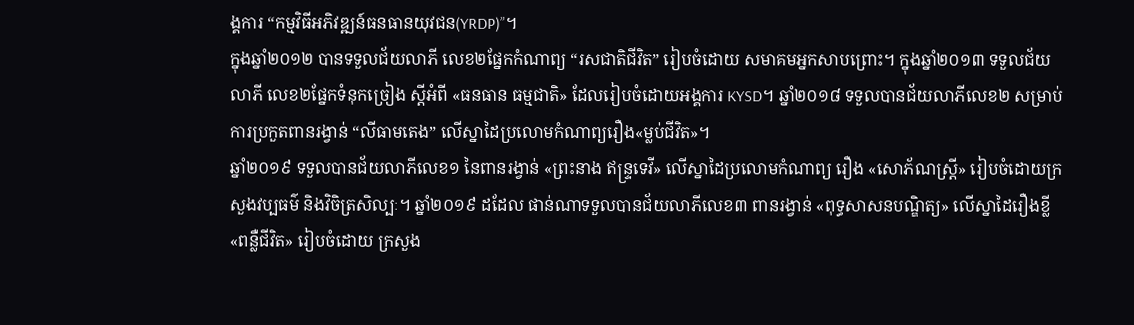ង្គការ “កម្មវិធីអភិវឌ្ឍន៍ធនធានយុវជន(YRDP)”។
ក្នុងឆ្នាំ២០១២ បានទទួលជ័យលាភី លេខ២ផ្នែកកំណាព្យ “រសជាតិជីវិត” រៀបចំដោយ សមាគមអ្នកសាបព្រោះ។ ក្នុងឆ្នាំ២០១៣ ទទួលជ័យលាភី លេខ២ផ្នែកទំនុកច្រៀង ស្ដីអំពី «ធនធាន ធម្មជាតិ» ដែលរៀបចំដោយអង្គការ KYSD។ ឆ្នាំ២០១៨ ទទួលបានជ័យលាភីលេខ២ សម្រាប់ការប្រកួតពានរង្វាន់ “លីធាមតេង” លើស្នាដៃប្រលោមកំណាព្យរឿង«ម្លប់ជីវិត»។
ឆ្នាំ២០១៩ ទទួលបានជ័យលាភីលេខ១ នៃពានរង្វាន់ «ព្រះនាង ឥន្ទ្រទេវី» លើស្នាដៃប្រលោមកំណាព្យ រឿង «សោភ័ណស្រ្ដី» រៀបចំដោយក្រសួងវប្បធម៌ និងវិចិត្រសិល្បៈ។ ឆ្នាំ២០១៩ ដដែល ផាន់ណាទទួលបានជ័យលាភីលេខ៣ ពានរង្វាន់ «ពុទ្ធសាសនបណ្ឌិត្យ» លើស្នាដៃរឿងខ្លី «ពន្លឺជីវិត» រៀបចំដោយ ក្រសួង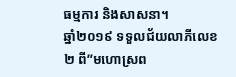ធម្មការ និងសាសនា។
ឆ្នាំ២០១៩ ទទួលជ័យលាភីលេខ២ ពី”មហោស្រព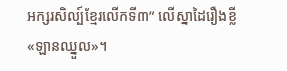អក្សរសិល្ប៍ខ្មែរលើកទី៣” លើស្នាដៃរឿងខ្លី«ឡានឈ្នួល»។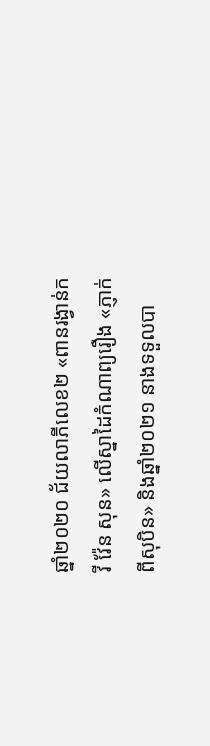ឆ្នាំ២០២០ ជ័យលាភីលេខ២ «ពានរង្វាន់កវី វ៉ែន សុន» លើស្នាដៃកំណាព្យរឿង «ភ្ញាក់ពីសុបិន» និងឆ្នាំ២០២១ នាងទទួលបា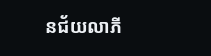នជ័យលាភី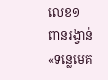លេខ១ ពានរង្វាន់ «ទន្លេមេគ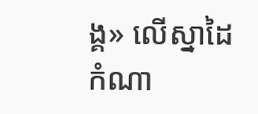ង្គ» លើស្នាដៃកំណា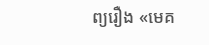ព្យរឿង «មេគ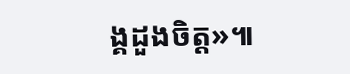ង្គដួងចិត្ត»៕